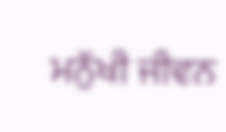ਮਨੁੱਖੀ ਜੀਵਨ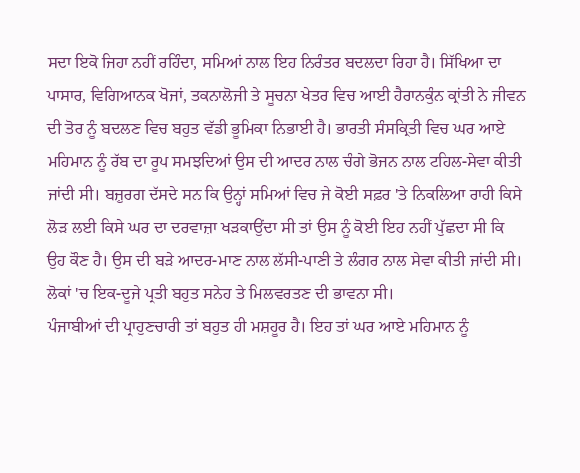ਸਦਾ ਇਕੋ ਜਿਹਾ ਨਹੀਂ ਰਹਿੰਦਾ, ਸਮਿਆਂ ਨਾਲ ਇਹ ਨਿਰੰਤਰ ਬਦਲਦਾ ਰਿਹਾ ਹੈ। ਸਿੱਖਿਆ ਦਾ ਪਾਸਾਰ, ਵਿਗਿਆਨਕ ਖੋਜਾਂ, ਤਕਨਾਲੋਜੀ ਤੇ ਸੂਚਨਾ ਖੇਤਰ ਵਿਚ ਆਈ ਹੈਰਾਨਕੁੰਨ ਕ੍ਰਾਂਤੀ ਨੇ ਜੀਵਨ ਦੀ ਤੋਰ ਨੂੰ ਬਦਲਣ ਵਿਚ ਬਹੁਤ ਵੱਡੀ ਭੂਮਿਕਾ ਨਿਭਾਈ ਹੈ। ਭਾਰਤੀ ਸੰਸਕ੍ਰਿਤੀ ਵਿਚ ਘਰ ਆਏ ਮਹਿਮਾਨ ਨੂੰ ਰੱਬ ਦਾ ਰੂਪ ਸਮਝਦਿਆਂ ਉਸ ਦੀ ਆਦਰ ਨਾਲ ਚੰਗੇ ਭੋਜਨ ਨਾਲ ਟਹਿਲ-ਸੇਵਾ ਕੀਤੀ ਜਾਂਦੀ ਸੀ। ਬਜ਼ੁਰਗ ਦੱਸਦੇ ਸਨ ਕਿ ਉਨ੍ਹਾਂ ਸਮਿਆਂ ਵਿਚ ਜੇ ਕੋਈ ਸਫ਼ਰ 'ਤੇ ਨਿਕਲਿਆ ਰਾਹੀ ਕਿਸੇ ਲੋੜ ਲਈ ਕਿਸੇ ਘਰ ਦਾ ਦਰਵਾਜ਼ਾ ਖੜਕਾਉਂਦਾ ਸੀ ਤਾਂ ਉਸ ਨੂੰ ਕੋਈ ਇਹ ਨਹੀਂ ਪੁੱਛਦਾ ਸੀ ਕਿ ਉਹ ਕੌਣ ਹੈ। ਉਸ ਦੀ ਬੜੇ ਆਦਰ-ਮਾਣ ਨਾਲ ਲੱਸੀ-ਪਾਣੀ ਤੇ ਲੰਗਰ ਨਾਲ ਸੇਵਾ ਕੀਤੀ ਜਾਂਦੀ ਸੀ। ਲੋਕਾਂ 'ਚ ਇਕ-ਦੂਜੇ ਪ੍ਰਤੀ ਬਹੁਤ ਸਨੇਹ ਤੇ ਮਿਲਵਰਤਣ ਦੀ ਭਾਵਨਾ ਸੀ।
ਪੰਜਾਬੀਆਂ ਦੀ ਪ੍ਰਾਹੁਣਚਾਰੀ ਤਾਂ ਬਹੁਤ ਹੀ ਮਸ਼ਹੂਰ ਹੈ। ਇਹ ਤਾਂ ਘਰ ਆਏ ਮਹਿਮਾਨ ਨੂੰ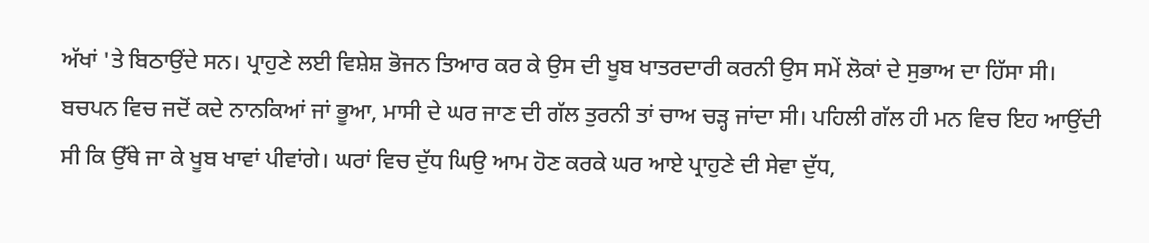ਅੱਖਾਂ 'ਤੇ ਬਿਠਾਉਂਦੇ ਸਨ। ਪ੍ਰਾਹੁਣੇ ਲਈ ਵਿਸ਼ੇਸ਼ ਭੋਜਨ ਤਿਆਰ ਕਰ ਕੇ ਉਸ ਦੀ ਖੂਬ ਖਾਤਰਦਾਰੀ ਕਰਨੀ ਉਸ ਸਮੇਂ ਲੋਕਾਂ ਦੇ ਸੁਭਾਅ ਦਾ ਹਿੱਸਾ ਸੀ। ਬਚਪਨ ਵਿਚ ਜਦੋਂ ਕਦੇ ਨਾਨਕਿਆਂ ਜਾਂ ਭੂਆ, ਮਾਸੀ ਦੇ ਘਰ ਜਾਣ ਦੀ ਗੱਲ ਤੁਰਨੀ ਤਾਂ ਚਾਅ ਚੜ੍ਹ ਜਾਂਦਾ ਸੀ। ਪਹਿਲੀ ਗੱਲ ਹੀ ਮਨ ਵਿਚ ਇਹ ਆਉਂਦੀ ਸੀ ਕਿ ਉੱਥੇ ਜਾ ਕੇ ਖੂਬ ਖਾਵਾਂ ਪੀਵਾਂਗੇ। ਘਰਾਂ ਵਿਚ ਦੁੱਧ ਘਿਉ ਆਮ ਹੋਣ ਕਰਕੇ ਘਰ ਆਏ ਪ੍ਰਾਹੁਣੇ ਦੀ ਸੇਵਾ ਦੁੱਧ,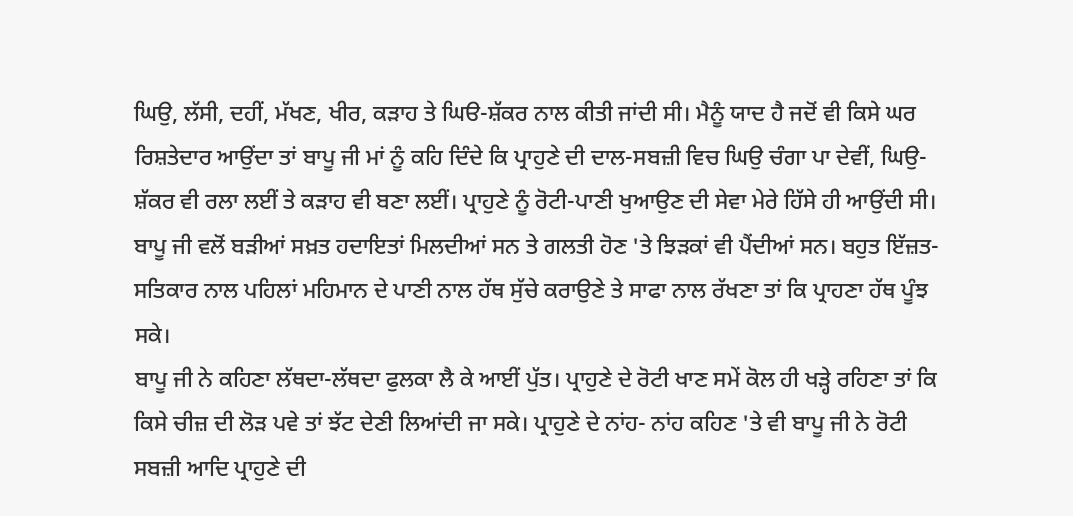ਘਿਉ, ਲੱਸੀ, ਦਹੀਂ, ਮੱਖਣ, ਖੀਰ, ਕੜਾਹ ਤੇ ਘਿੳ-ਸ਼ੱਕਰ ਨਾਲ ਕੀਤੀ ਜਾਂਦੀ ਸੀ। ਮੈਨੂੰ ਯਾਦ ਹੈ ਜਦੋਂ ਵੀ ਕਿਸੇ ਘਰ ਰਿਸ਼ਤੇਦਾਰ ਆਉਂਦਾ ਤਾਂ ਬਾਪੂ ਜੀ ਮਾਂ ਨੂੰ ਕਹਿ ਦਿੰਦੇ ਕਿ ਪ੍ਰਾਹੁਣੇ ਦੀ ਦਾਲ-ਸਬਜ਼ੀ ਵਿਚ ਘਿਉ ਚੰਗਾ ਪਾ ਦੇਵੀਂ, ਘਿਉ-ਸ਼ੱਕਰ ਵੀ ਰਲਾ ਲਈਂ ਤੇ ਕੜਾਹ ਵੀ ਬਣਾ ਲਈਂ। ਪ੍ਰਾਹੁਣੇ ਨੂੰ ਰੋਟੀ-ਪਾਣੀ ਖੁਆਉਣ ਦੀ ਸੇਵਾ ਮੇਰੇ ਹਿੱਸੇ ਹੀ ਆਉਂਦੀ ਸੀ। ਬਾਪੂ ਜੀ ਵਲੋਂ ਬੜੀਆਂ ਸਖ਼ਤ ਹਦਾਇਤਾਂ ਮਿਲਦੀਆਂ ਸਨ ਤੇ ਗਲਤੀ ਹੋਣ 'ਤੇ ਝਿੜਕਾਂ ਵੀ ਪੈਂਦੀਆਂ ਸਨ। ਬਹੁਤ ਇੱਜ਼ਤ-ਸਤਿਕਾਰ ਨਾਲ ਪਹਿਲਾਂ ਮਹਿਮਾਨ ਦੇ ਪਾਣੀ ਨਾਲ ਹੱਥ ਸੁੱਚੇ ਕਰਾਉਣੇ ਤੇ ਸਾਫਾ ਨਾਲ ਰੱਖਣਾ ਤਾਂ ਕਿ ਪ੍ਰਾਹਣਾ ਹੱਥ ਪੂੰਝ ਸਕੇ।
ਬਾਪੂ ਜੀ ਨੇ ਕਹਿਣਾ ਲੱਥਦਾ-ਲੱਥਦਾ ਫੁਲਕਾ ਲੈ ਕੇ ਆਈਂ ਪੁੱਤ। ਪ੍ਰਾਹੁਣੇ ਦੇ ਰੋਟੀ ਖਾਣ ਸਮੇਂ ਕੋਲ ਹੀ ਖੜ੍ਹੇ ਰਹਿਣਾ ਤਾਂ ਕਿ ਕਿਸੇ ਚੀਜ਼ ਦੀ ਲੋੜ ਪਵੇ ਤਾਂ ਝੱਟ ਦੇਣੀ ਲਿਆਂਦੀ ਜਾ ਸਕੇ। ਪ੍ਰਾਹੁਣੇ ਦੇ ਨਾਂਹ- ਨਾਂਹ ਕਹਿਣ 'ਤੇ ਵੀ ਬਾਪੂ ਜੀ ਨੇ ਰੋਟੀ ਸਬਜ਼ੀ ਆਦਿ ਪ੍ਰਾਹੁਣੇ ਦੀ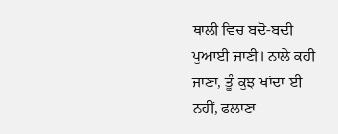ਥਾਲੀ ਵਿਚ ਬਦੋ-ਬਦੀ ਪੁਆਈ ਜਾਣੀ। ਨਾਲੇ ਕਹੀ ਜਾਣਾ, ਤੂੰ ਕੁਝ ਖਾਂਦਾ ਈ ਨਹੀਂ, ਫਲਾਣਾ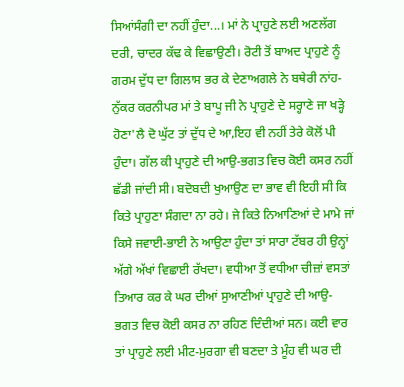ਸਿਆਂਸੰਗੀ ਦਾ ਨਹੀਂ ਹੁੰਦਾ...। ਮਾਂ ਨੇ ਪ੍ਰਾਹੁਣੇ ਲਈ ਅਣਲੱਗ ਦਰੀ, ਚਾਦਰ ਕੱਢ ਕੇ ਵਿਛਾਉਣੀ। ਰੋਟੀ ਤੋਂ ਬਾਅਦ ਪ੍ਰਾਹੁਣੇ ਨੂੰ ਗਰਮ ਦੁੱਧ ਦਾ ਗਿਲਾਸ ਭਰ ਕੇ ਦੇਣਾਅਗਲੇ ਨੇ ਬਥੇਰੀ ਨਾਂਹ-ਨੁੱਕਰ ਕਰਨੀਪਰ ਮਾਂ ਤੇ ਬਾਪੂ ਜੀ ਨੇ ਪ੍ਰਾਹੁਣੇ ਦੇ ਸਰ੍ਹਾਣੇ ਜਾ ਖੜ੍ਹੇ ਹੋਣਾ'ਲੈ ਦੋ ਘੁੱਟ ਤਾਂ ਦੁੱਧ ਦੇ ਆ,ਇਹ ਵੀ ਨਹੀਂ ਤੇਰੇ ਕੋਲੋਂ ਪੀ ਹੁੰਦਾ। ਗੱਲ ਕੀ ਪ੍ਰਾਹੁਣੇ ਦੀ ਆਉ-ਭਗਤ ਵਿਚ ਕੋਈ ਕਸਰ ਨਹੀਂ ਛੱਡੀ ਜਾਂਦੀ ਸੀ। ਬਦੋਬਦੀ ਖੁਆਉਣ ਦਾ ਭਾਵ ਵੀ ਇਹੀ ਸੀ ਕਿ ਕਿਤੇ ਪ੍ਰਾਹੁਣਾ ਸੰਗਦਾ ਨਾ ਰਹੇ। ਜੇ ਕਿਤੇ ਨਿਆਣਿਆਂ ਦੇ ਮਾਮੇ ਜਾਂ ਕਿਸੇ ਜਵਾਈ-ਭਾਈ ਨੇ ਆਉਣਾ ਹੁੰਦਾ ਤਾਂ ਸਾਰਾ ਟੱਬਰ ਹੀ ਉਨ੍ਹਾਂ ਅੱਗੇ ਅੱਖਾਂ ਵਿਛਾਈ ਰੱਖਦਾ। ਵਧੀਆ ਤੋਂ ਵਧੀਆ ਚੀਜ਼ਾਂ ਵਸਤਾਂ ਤਿਆਰ ਕਰ ਕੇ ਘਰ ਦੀਆਂ ਸੁਆਣੀਆਂ ਪ੍ਰਾਹੁਣੇ ਦੀ ਆਉ-ਭਗਤ ਵਿਚ ਕੋਈ ਕਸਰ ਨਾ ਰਹਿਣ ਦਿੰਦੀਆਂ ਸਨ। ਕਈ ਵਾਰ ਤਾਂ ਪ੍ਰਾਹੁਣੇ ਲਈ ਮੀਟ-ਮੁਰਗਾ ਵੀ ਬਣਦਾ ਤੇ ਮੂੰਹ ਵੀ ਘਰ ਦੀ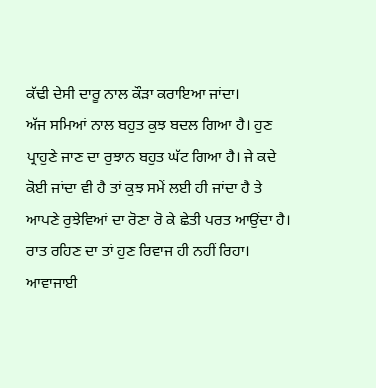ਕੱਢੀ ਦੇਸੀ ਦਾਰੂ ਨਾਲ ਕੌੜਾ ਕਰਾਇਆ ਜਾਂਦਾ।
ਅੱਜ ਸਮਿਆਂ ਨਾਲ ਬਹੁਤ ਕੁਝ ਬਦਲ ਗਿਆ ਹੈ। ਹੁਣ ਪ੍ਰਾਹੁਣੇ ਜਾਣ ਦਾ ਰੁਝਾਨ ਬਹੁਤ ਘੱਟ ਗਿਆ ਹੈ। ਜੇ ਕਦੇ ਕੋਈ ਜਾਂਦਾ ਵੀ ਹੈ ਤਾਂ ਕੁਝ ਸਮੇਂ ਲਈ ਹੀ ਜਾਂਦਾ ਹੈ ਤੇ ਆਪਣੇ ਰੁਝੇਵਿਆਂ ਦਾ ਰੋਣਾ ਰੋ ਕੇ ਛੇਤੀ ਪਰਤ ਆਉਂਦਾ ਹੈ। ਰਾਤ ਰਹਿਣ ਦਾ ਤਾਂ ਹੁਣ ਰਿਵਾਜ ਹੀ ਨਹੀਂ ਰਿਹਾ। ਆਵਾਜਾਈ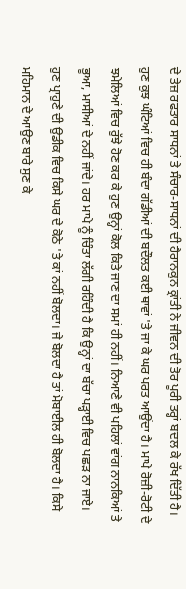ਦੇ ਤੇਜ਼ ਰਫਤਾਰ ਸਾਧਨਾਂ ਤੇ ਸੰਚਾਰ-ਸਾਧਨਾਂ ਦੀ ਹੈਰਾਨਕੁਨ ਕ੍ਰਾਂਤੀ ਨੇ ਜੀਵਨ ਦੀ ਤੋਰ ਪੂਰੀ ਤਰ੍ਹਾਂ ਬਦਲ ਕੇ ਰੱਖ ਦਿੱਤੀ ਹੈ। ਹੁਣ ਕੁਝ ਘੰਟਿਆਂ ਵਿਚ ਹੀ ਬੰਦਾ ਗੱਡੀਆਂ ਦੀ ਬਦੌਲਤ ਕਈ ਥਾਵਾਂ 'ਤੇ ਜਾ ਕੇ ਘਰ ਪਰਤ ਆਉਂਦਾ ਹੈ। ਮਾਪੇ ਰੋਜ਼ੀ-ਰੋਟੀ ਦੇ ਝਮੇਲਿਆਂ ਵਿਚ ਰੁੱਝੇ ਹੋਣ ਕਰ ਕੇ ਹੁਣ ਉਨ੍ਹਾਂ ਕੋਲ ਕਿਤੇ ਜਾਣ ਦਾ ਸਮਾਂ ਹੀ ਨਹੀਂ। ਨਿਆਣੇ ਵੀ ਪਹਿਲਾਂ ਵਾਂਗ ਨਾਨਕਿਆਂ ਤੇ ਭੂਆ, ਮਾਸੀਆਂ ਦੇ ਨਹੀਂ ਜਾਂਦੇ। ਹਰ ਮਾਪੇ ਨੂੰ ਚਿੰਤਾ ਲੱਗੀ ਰਹਿੰਦੀ ਹੈ ਕਿ ਉਨ੍ਹਾਂ ਦਾ ਬੱਚਾ ਪੜ੍ਹਾਈ ਵਿਚ ਪਛੜ ਨਾ ਜਾਏ।
ਹੁਣ ਪ੍ਰਾਹੁਣੇ ਦੀ ਉਡੀਕ ਵਿਚ ਕਿਸੇ ਘਰ ਦੇ ਕੋਠੇ 'ਤੇ ਕਾਂ ਨਹੀਂ ਬੋਲਦਾ। ਜੇ ਬੋਲਦਾ ਹੈ ਤਾਂ ਮੋਬਾਈਲ ਹੀ ਬੋਲਦਾ ਹੈ। ਕਿਸੇ ਮਹਿਮਾਨ ਦੇ ਆਉਣ ਬਾਰੇ ਸੁਣ ਕੇ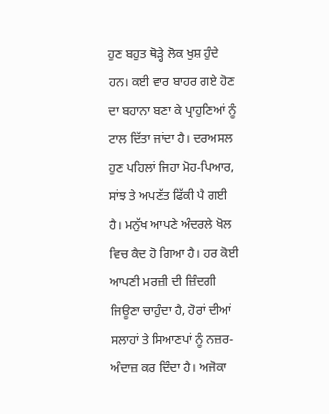ਹੁਣ ਬਹੁਤ ਥੋੜ੍ਹੇ ਲੋਕ ਖੁਸ਼ ਹੁੰਦੇ ਹਨ। ਕਈ ਵਾਰ ਬਾਹਰ ਗਏ ਹੋਣ ਦਾ ਬਹਾਨਾ ਬਣਾ ਕੇ ਪ੍ਰਾਹੁਣਿਆਂ ਨੂੰ ਟਾਲ ਦਿੱਤਾ ਜਾਂਦਾ ਹੈ। ਦਰਅਸਲ ਹੁਣ ਪਹਿਲਾਂ ਜਿਹਾ ਮੋਹ-ਪਿਆਰ, ਸਾਂਝ ਤੇ ਅਪਣੱਤ ਫਿੱਕੀ ਪੈ ਗਈ ਹੈ। ਮਨੁੱਖ ਆਪਣੇ ਅੰਦਰਲੇ ਖੋਲ ਵਿਚ ਕੈਦ ਹੋ ਗਿਆ ਹੈ। ਹਰ ਕੋਈ ਆਪਣੀ ਮਰਜ਼ੀ ਦੀ ਜ਼ਿੰਦਗੀ ਜਿਊਣਾ ਚਾਹੁੰਦਾ ਹੈ, ਹੋਰਾਂ ਦੀਆਂ ਸਲਾਹਾਂ ਤੇ ਸਿਆਣਪਾਂ ਨੂੰ ਨਜ਼ਰ-ਅੰਦਾਜ਼ ਕਰ ਦਿੰਦਾ ਹੈ। ਅਜੋਕਾ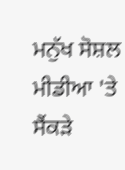ਮਨੁੱਖ ਸੋਸ਼ਲ ਮੀਡੀਆ 'ਤੇ ਸੈਂਕੜੇ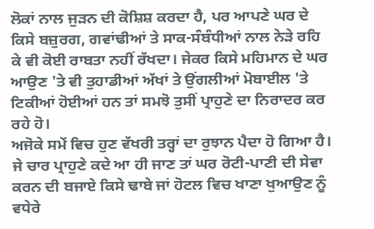ਲੋਕਾਂ ਨਾਲ ਜੁੜਨ ਦੀ ਕੋਸ਼ਿਸ਼ ਕਰਦਾ ਹੈ, ਪਰ ਆਪਣੇ ਘਰ ਦੇ ਕਿਸੇ ਬਜ਼ੁਰਗ, ਗਵਾਂਢੀਆਂ ਤੇ ਸਾਕ-ਸੰਬੰਧੀਆਂ ਨਾਲ ਨੇੜੇ ਰਹਿ ਕੇ ਵੀ ਕੋਈ ਰਾਬਤਾ ਨਹੀਂ ਰੱਖਦਾ। ਜੇਕਰ ਕਿਸੇ ਮਹਿਮਾਨ ਦੇ ਘਰ ਆਉਣ 'ਤੇ ਵੀ ਤੁਹਾਡੀਆਂ ਅੱਖਾਂ ਤੇ ਉਂਗਲੀਆਂ ਮੋਬਾਈਲ 'ਤੇ ਟਿਕੀਆਂ ਹੋਈਆਂ ਹਨ ਤਾਂ ਸਮਝੋ ਤੁਸੀਂ ਪ੍ਰਾਹੁਣੇ ਦਾ ਨਿਰਾਦਰ ਕਰ ਰਹੇ ਹੋ।
ਅਜੋਕੇ ਸਮੇਂ ਵਿਚ ਹੁਣ ਵੱਖਰੀ ਤਰ੍ਹਾਂ ਦਾ ਰੁਝਾਨ ਪੈਦਾ ਹੋ ਗਿਆ ਹੈ। ਜੇ ਚਾਰ ਪ੍ਰਾਹੁਣੇ ਕਦੇ ਆ ਹੀ ਜਾਣ ਤਾਂ ਘਰ ਰੋਟੀ-ਪਾਣੀ ਦੀ ਸੇਵਾ ਕਰਨ ਦੀ ਬਜਾਏ ਕਿਸੇ ਢਾਬੇ ਜਾਂ ਹੋਟਲ ਵਿਚ ਖਾਣਾ ਖੁਆਉਣ ਨੂੰ ਵਧੇਰੇ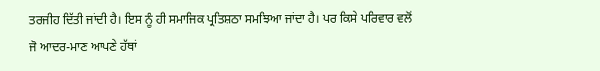ਤਰਜੀਹ ਦਿੱਤੀ ਜਾਂਦੀ ਹੈ। ਇਸ ਨੂੰ ਹੀ ਸਮਾਜਿਕ ਪ੍ਰਤਿਸ਼ਠਾ ਸਮਝਿਆ ਜਾਂਦਾ ਹੈ। ਪਰ ਕਿਸੇ ਪਰਿਵਾਰ ਵਲੋਂ ਜੋ ਆਦਰ-ਮਾਣ ਆਪਣੇ ਹੱਥਾਂ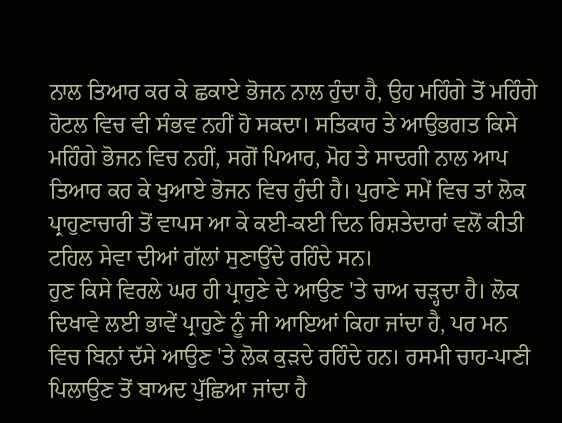ਨਾਲ ਤਿਆਰ ਕਰ ਕੇ ਛਕਾਏ ਭੋਜਨ ਨਾਲ ਹੁੰਦਾ ਹੈ, ਉਹ ਮਹਿੰਗੇ ਤੋਂ ਮਹਿੰਗੇ ਹੋਟਲ ਵਿਚ ਵੀ ਸੰਭਵ ਨਹੀਂ ਹੋ ਸਕਦਾ। ਸਤਿਕਾਰ ਤੇ ਆਉਭਗਤ ਕਿਸੇ ਮਹਿੰਗੇ ਭੋਜਨ ਵਿਚ ਨਹੀਂ, ਸਗੋਂ ਪਿਆਰ, ਮੋਹ ਤੇ ਸਾਦਗੀ ਨਾਲ ਆਪ ਤਿਆਰ ਕਰ ਕੇ ਖੁਆਏ ਭੋਜਨ ਵਿਚ ਹੁੰਦੀ ਹੈ। ਪੁਰਾਣੇ ਸਮੇਂ ਵਿਚ ਤਾਂ ਲੋਕ ਪ੍ਰਾਹੁਣਾਚਾਰੀ ਤੋਂ ਵਾਪਸ ਆ ਕੇ ਕਈ-ਕਈ ਦਿਨ ਰਿਸ਼ਤੇਦਾਰਾਂ ਵਲੋਂ ਕੀਤੀ ਟਹਿਲ ਸੇਵਾ ਦੀਆਂ ਗੱਲਾਂ ਸੁਣਾਉਂਦੇ ਰਹਿੰਦੇ ਸਨ।
ਹੁਣ ਕਿਸੇ ਵਿਰਲੇ ਘਰ ਹੀ ਪ੍ਰਾਹੁਣੇ ਦੇ ਆਉਣ 'ਤੇ ਚਾਅ ਚੜ੍ਹਦਾ ਹੈ। ਲੋਕ ਦਿਖਾਵੇ ਲਈ ਭਾਵੇਂ ਪ੍ਰਾਹੁਣੇ ਨੂੰ ਜੀ ਆਇਆਂ ਕਿਹਾ ਜਾਂਦਾ ਹੈ, ਪਰ ਮਨ ਵਿਚ ਬਿਨਾਂ ਦੱਸੇ ਆਉਣ 'ਤੇ ਲੋਕ ਕੁੜਦੇ ਰਹਿੰਦੇ ਹਨ। ਰਸਮੀ ਚਾਹ-ਪਾਣੀ ਪਿਲਾਉਣ ਤੋਂ ਬਾਅਦ ਪੁੱਛਿਆ ਜਾਂਦਾ ਹੈ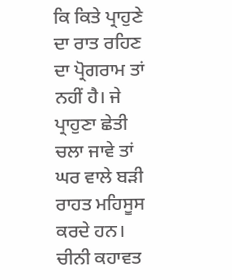ਕਿ ਕਿਤੇ ਪ੍ਰਾਹੁਣੇ ਦਾ ਰਾਤ ਰਹਿਣ ਦਾ ਪ੍ਰੋਗਰਾਮ ਤਾਂ ਨਹੀਂ ਹੈ। ਜੇ ਪ੍ਰਾਹੁਣਾ ਛੇਤੀ ਚਲਾ ਜਾਵੇ ਤਾਂ ਘਰ ਵਾਲੇ ਬੜੀ ਰਾਹਤ ਮਹਿਸੂਸ ਕਰਦੇ ਹਨ। ਚੀਨੀ ਕਹਾਵਤ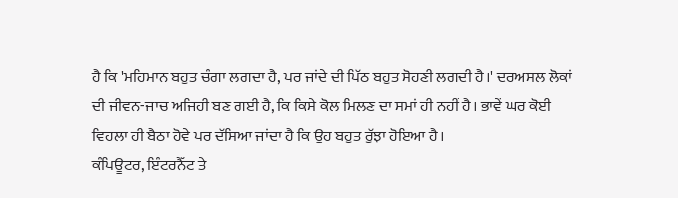ਹੈ ਕਿ 'ਮਹਿਮਾਨ ਬਹੁਤ ਚੰਗਾ ਲਗਦਾ ਹੈ, ਪਰ ਜਾਂਦੇ ਦੀ ਪਿੱਠ ਬਹੁਤ ਸੋਹਣੀ ਲਗਦੀ ਹੈ।' ਦਰਅਸਲ ਲੋਕਾਂ ਦੀ ਜੀਵਨ-ਜਾਚ ਅਜਿਹੀ ਬਣ ਗਈ ਹੈ, ਕਿ ਕਿਸੇ ਕੋਲ ਮਿਲਣ ਦਾ ਸਮਾਂ ਹੀ ਨਹੀਂ ਹੈ। ਭਾਵੇਂ ਘਰ ਕੋਈ ਵਿਹਲਾ ਹੀ ਬੈਠਾ ਹੋਵੇ ਪਰ ਦੱਸਿਆ ਜਾਂਦਾ ਹੈ ਕਿ ਉਹ ਬਹੁਤ ਰੁੱਝਾ ਹੋਇਆ ਹੈ।
ਕੰਪਿਊਟਰ, ਇੰਟਰਨੈੱਟ ਤੇ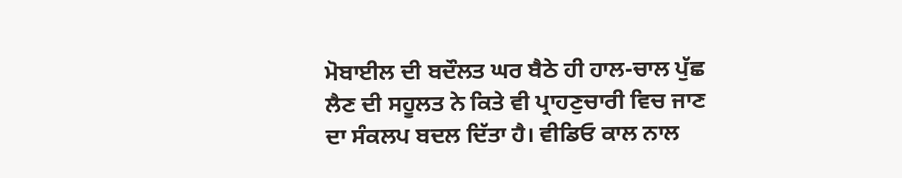ਮੋਬਾਈਲ ਦੀ ਬਦੌਲਤ ਘਰ ਬੈਠੇ ਹੀ ਹਾਲ-ਚਾਲ ਪੁੱਛ ਲੈਣ ਦੀ ਸਹੂਲਤ ਨੇ ਕਿਤੇ ਵੀ ਪ੍ਰਾਹਣੁਚਾਰੀ ਵਿਚ ਜਾਣ ਦਾ ਸੰਕਲਪ ਬਦਲ ਦਿੱਤਾ ਹੈ। ਵੀਡਿਓ ਕਾਲ ਨਾਲ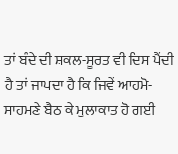ਤਾਂ ਬੰਦੇ ਦੀ ਸ਼ਕਲ-ਸੂਰਤ ਵੀ ਦਿਸ ਪੈਂਦੀ ਹੈ ਤਾਂ ਜਾਪਦਾ ਹੈ ਕਿ ਜਿਵੇਂ ਆਹਮੋ-ਸਾਹਮਣੇ ਬੈਠ ਕੇ ਮੁਲਾਕਾਤ ਹੋ ਗਈ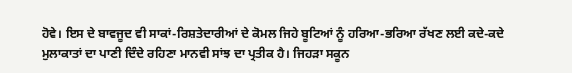ਹੋਵੇ। ਇਸ ਦੇ ਬਾਵਜੂਦ ਵੀ ਸਾਕਾਂ-ਰਿਸ਼ਤੇਦਾਰੀਆਂ ਦੇ ਕੋਮਲ ਜਿਹੇ ਬੂਟਿਆਂ ਨੂੰ ਹਰਿਆ-ਭਰਿਆ ਰੱਖਣ ਲਈ ਕਦੇ-ਕਦੇ ਮੁਲਾਕਾਤਾਂ ਦਾ ਪਾਣੀ ਦਿੰਦੇ ਰਹਿਣਾ ਮਾਨਵੀ ਸਾਂਝ ਦਾ ਪ੍ਰਤੀਕ ਹੈ। ਜਿਹੜਾ ਸਕੂਨ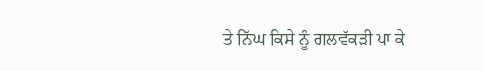ਤੇ ਨਿੱਘ ਕਿਸੇ ਨੂੰ ਗਲਵੱਕੜੀ ਪਾ ਕੇ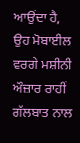ਆਉਂਦਾ ਹੈ, ਉਹ ਮੋਬਾਈਲ ਵਰਗੇ ਮਸ਼ੀਨੀ ਔਜ਼ਾਰ ਰਾਹੀਂ ਗੱਲਬਾਤ ਨਾਲ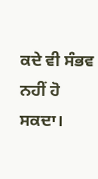ਕਦੇ ਵੀ ਸੰਭਵ ਨਹੀਂ ਹੋ ਸਕਦਾ।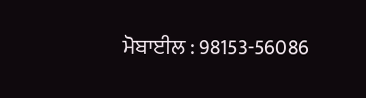ਮੋਬਾਈਲ : 98153-56086